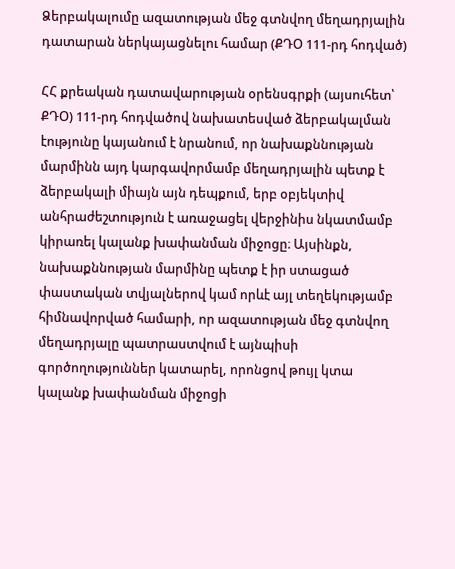Ձերբակալումը ազատության մեջ գտնվող մեղադրյալին դատարան ներկայացնելու համար (ՔԴՕ 111-րդ հոդված)

ՀՀ քրեական դատավարության օրենսգրքի (այսուհետ՝ ՔԴՕ) 111-րդ հոդվածով նախատեսված ձերբակալման էությունը կայանում է նրանում, որ նախաքննության մարմինն այդ կարգավորմամբ մեղադրյալին պետք է ձերբակալի միայն այն դեպքում, երբ օբյեկտիվ անհրաժեշտություն է առաջացել վերջինիս նկատմամբ կիրառել կալանք խափանման միջոցը։ Այսինքն, նախաքննության մարմինը պետք է իր ստացած փաստական տվյալներով կամ որևէ այլ տեղեկությամբ հիմնավորված համարի, որ ազատության մեջ գտնվող մեղադրյալը պատրաստվում է այնպիսի գործողություններ կատարել, որոնցով թույլ կտա կալանք խափանման միջոցի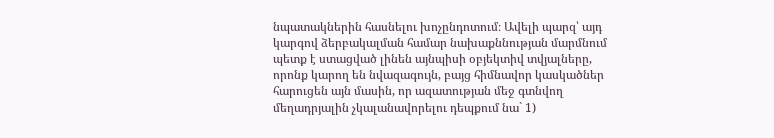նպատակներին հասնելու խոչընդոտում։ Ավելի պարզ՝ այդ կարգով ձերբակալման համար նախաքննության մարմնում պետք է ստացված լինեն այնպիսի օբյեկտիվ տվյալները, որոնք կարող են նվազագույն, բայց հիմնավոր կասկածներ հարուցեն այն մասին, որ ազատության մեջ գտնվող մեղադրյալին չկալանավորելու դեպքում նա` 1)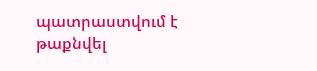պատրաստվում է թաքնվել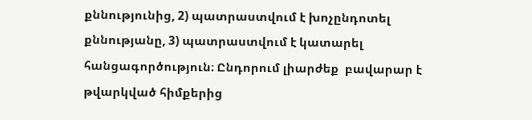քննությունից, 2) պատրաստվում է խոչընդոտել քննությանը, 3) պատրաստվում է կատարել հանցագործություն։ Ընդորում լիարժեք  բավարար է թվարկված հիմքերից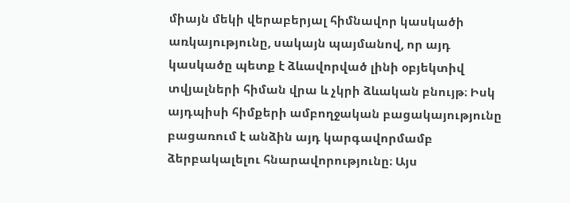միայն մեկի վերաբերյալ հիմնավոր կասկածի առկայությունը, սակայն պայմանով, որ այդ կասկածը պետք է ձևավորված լինի օբյեկտիվ տվյալների հիման վրա և չկրի ձևական բնույթ։ Իսկ այդպիսի հիմքերի ամբողջական բացակայությունը բացառում է անձին այդ կարգավորմամբ ձերբակալելու հնարավորությունը։ Այս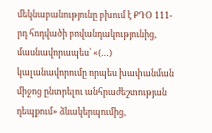մեկնաբանությունը բխում է ՔԴՕ 111-րդ հոդվածի բովանդակությունից, մասնավորապես՝ «(…) կալանավորումը որպես խափանման միջոց ընտրելու անհրաժեշտության դեպքում» ձևակերպումից,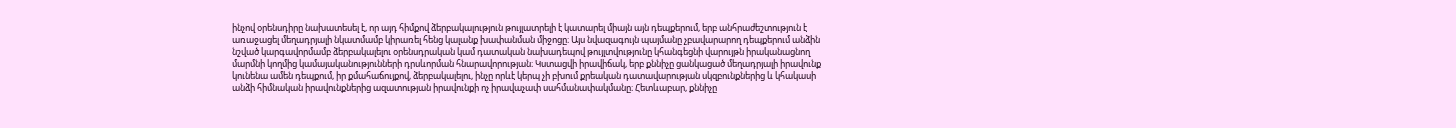ինչով օրենսդիրը նախատեսել է, որ այդ հիմքով ձերբակալություն թույլատրելի է կատարել միայն այն դեպքերում, երբ անհրաժեշտություն է առաջացել մեղադրյալի նկատմամբ կիրառել հենց կալանք խափանման միջոցը։ Այս նվազագույն պայմանը չբավարարող դեպքերում անձին նշված կարգավորմամբ ձերբակալելու օրենսդրական կամ դատական նախադեպով թույլտվությունը կհանգեցնի վարույթն իրականացնող մարմնի կողմից կամայականությունների դրսևորման հնարավորության։ Կստացվի իրավիճակ, երբ քննիչը ցանկացած մեղադրյալի իրավունք կունենա ամեն դեպքում, իր քմահաճույքով, ձերբակալելու, ինչը որևէ կերպ չի բխում քրեական դատավարության սկզբունքներից և կհակասի անձի հիմնական իրավունքներից ազատության իրավունքի ոչ իրավաչափ սահմանափակմանը։ Հետևաբար, քննիչը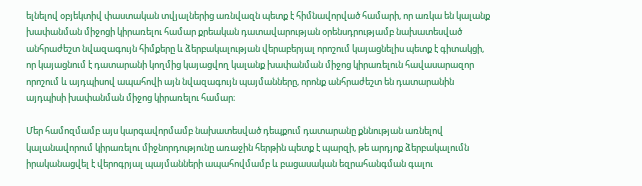ելնելով օբյեկտիվ փաստական տվյալներից առնվազն պետք է հիմնավորված համարի, որ առկա են կալանք խափանման միջոցի կիրառելու համար քրեական դատավարության օրենսդրությամբ նախատեսված անհրաժեշտ նվազագույն հիմքերը և ձերբակալության վերաբերյալ որոշում կայացնելիս պետք է գիտակցի, որ կայացնում է դատարանի կողմից կայացվող կալանք խափանման միջոց կիրառելուն հավասարազոր որոշում և այդպիսով ապահովի այն նվազագույն պայմանները, որոնք անհրաժեշտ են դատարանին այդպիսի խափանման միջոց կիրառելու համար։

Մեր համոզմամբ այս կարգավորմամբ նախատեսված դեպքում դատարանը քննության առնելով կալանավորում կիրառելու միջնորդությունը առաջին հերթին պետք է պարզի, թե արդյոք ձերբակալումն իրականացվել է վերոգրյալ պայմանների ապահովմամբ և բացասական եզրահանգման գալու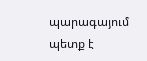պարագայում պետք է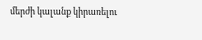մերժի կալանք կիրառելու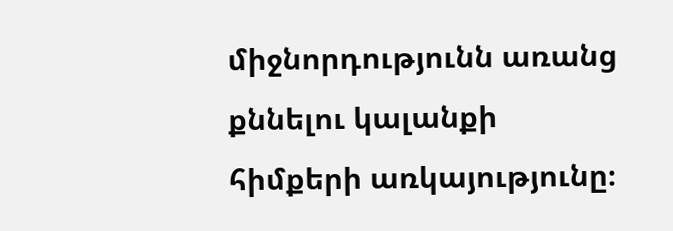միջնորդությունն առանց քննելու կալանքի հիմքերի առկայությունը։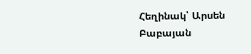Հեղինակ՝ Արսեն Բաբայան